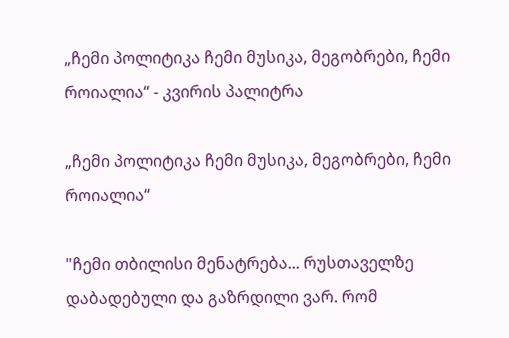„ჩემი პოლიტიკა ჩემი მუსიკა, მეგობრები, ჩემი როიალია“ - კვირის პალიტრა

„ჩემი პოლიტიკა ჩემი მუსიკა, მეგობრები, ჩემი როიალია“

"ჩემი თბილისი მენატრება... რუსთაველზე დაბადებული და გაზრდილი ვარ. რომ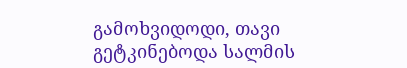გამოხვიდოდი, თავი გეტკინებოდა სალმის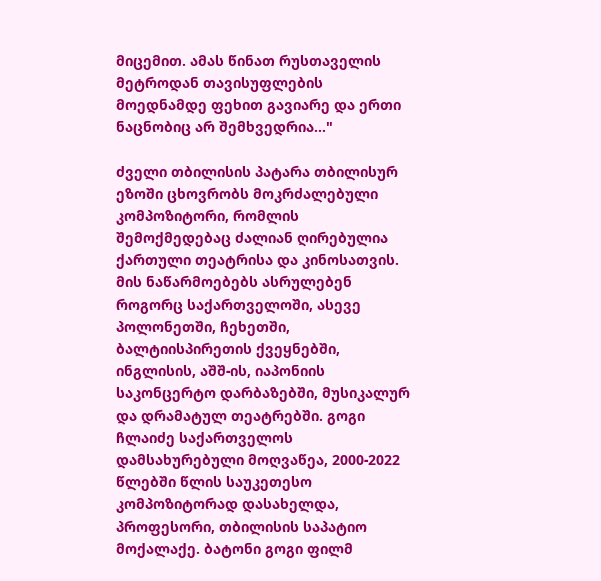მიცემით. ამას წინათ რუსთაველის მეტროდან თავისუფლების მოედნამდე ფეხით გავიარე და ერთი ნაცნობიც არ შემხვედრია..."

ძველი თბილისის პატარა თბილისურ ეზოში ცხოვრობს მოკრძალებული კომპოზიტორი, რომლის შემოქმედებაც ძალიან ღირებულია ქართული თეატრისა და კინოსათვის. მის ნაწარმოებებს ასრულებენ როგორც საქართველოში, ასევე პოლონეთში, ჩეხეთში, ბალტიისპირეთის ქვეყნებში, ინგლისის, აშშ-ის, იაპონიის საკონცერტო დარბაზებში, მუსიკალურ და დრამატულ თეატრებში. გოგი ჩლაიძე საქართველოს დამსახურებული მოღვაწეა, 2000-2022 წლებში წლის საუკეთესო კომპოზიტორად დასახელდა, პროფესორი, თბილისის საპატიო მოქალაქე. ბატონი გოგი ფილმ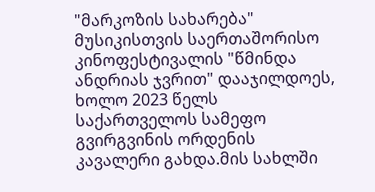"მარკოზის სახარება" მუსიკისთვის საერთაშორისო კინოფესტივალის "წმინდა ანდრიას ჯვრით" დააჯილდოეს, ხოლო 2023 წელს საქართველოს სამეფო გვირგვინის ორდენის კავალერი გახდა.მის სახლში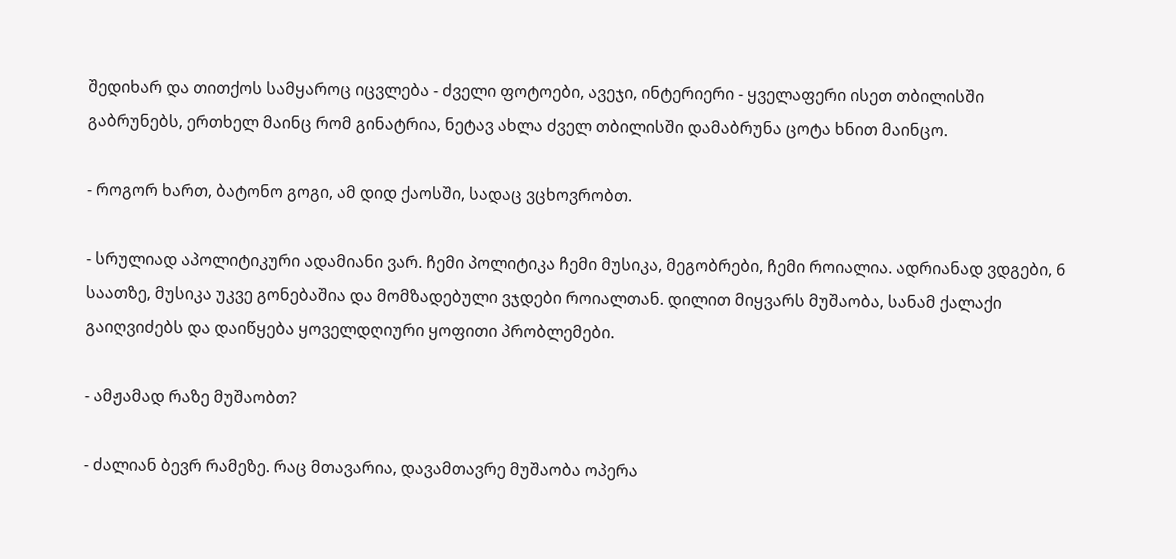შედიხარ და თითქოს სამყაროც იცვლება - ძველი ფოტოები, ავეჯი, ინტერიერი - ყველაფერი ისეთ თბილისში გაბრუნებს, ერთხელ მაინც რომ გინატრია, ნეტავ ახლა ძველ თბილისში დამაბრუნა ცოტა ხნით მაინცო.

- როგორ ხართ, ბატონო გოგი, ამ დიდ ქაოსში, სადაც ვცხოვრობთ.

- სრულიად აპოლიტიკური ადამიანი ვარ. ჩემი პოლიტიკა ჩემი მუსიკა, მეგობრები, ჩემი როიალია. ადრიანად ვდგები, 6 საათზე, მუსიკა უკვე გონებაშია და მომზადებული ვჯდები როიალთან. დილით მიყვარს მუშაობა, სანამ ქალაქი გაიღვიძებს და დაიწყება ყოველდღიური ყოფითი პრობლემები.

- ამჟამად რაზე მუშაობთ?

- ძალიან ბევრ რამეზე. რაც მთავარია, დავამთავრე მუშაობა ოპერა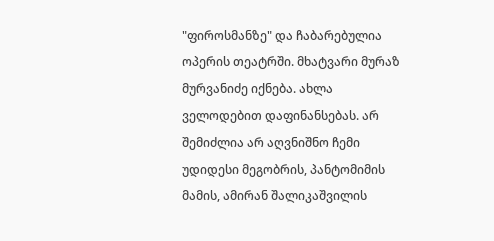"ფიროსმანზე" და ჩაბარებულია ოპერის თეატრში. მხატვარი მურაზ მურვანიძე იქნება. ახლა ველოდებით დაფინანსებას. არ შემიძლია არ აღვნიშნო ჩემი უდიდესი მეგობრის, პანტომიმის მამის, ამირან შალიკაშვილის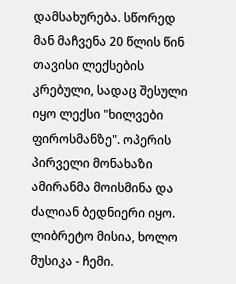დამსახურება. სწორედ მან მაჩვენა 20 წლის წინ თავისი ლექსების კრებული, სადაც შესული იყო ლექსი "ხილვები ფიროსმანზე". ოპერის პირველი მონახაზი ამირანმა მოისმინა და ძალიან ბედნიერი იყო. ლიბრეტო მისია, ხოლო მუსიკა - ჩემი.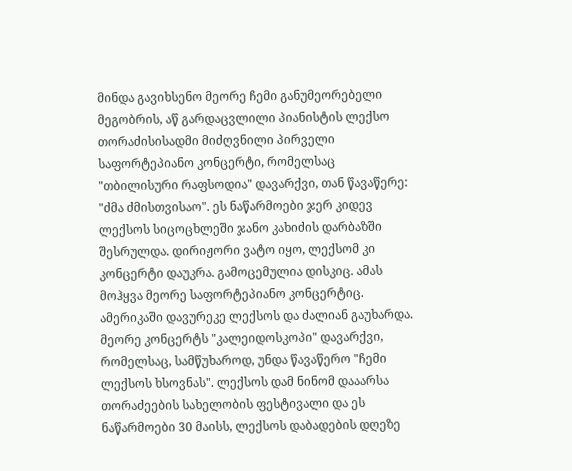მინდა გავიხსენო მეორე ჩემი განუმეორებელი მეგობრის, აწ გარდაცვლილი პიანისტის ლექსო თორაძისისადმი მიძღვნილი პირველი საფორტეპიანო კონცერტი, რომელსაც "თბილისური რაფსოდია" დავარქვი, თან წავაწერე: "ძმა ძმისთვისაო". ეს ნაწარმოები ჯერ კიდევ ლექსოს სიცოცხლეში ჯანო კახიძის დარბაზში შესრულდა. დირიჟორი ვატო იყო, ლექსომ კი კონცერტი დაუკრა. გამოცემულია დისკიც. ამას მოჰყვა მეორე საფორტეპიანო კონცერტიც. ამერიკაში დავურეკე ლექსოს და ძალიან გაუხარდა. მეორე კონცერტს "კალეიდოსკოპი" დავარქვი, რომელსაც, სამწუხაროდ, უნდა წავაწერო "ჩემი ლექსოს ხსოვნას". ლექსოს დამ ნინომ დააარსა თორაძეების სახელობის ფესტივალი და ეს ნაწარმოები 30 მაისს, ლექსოს დაბადების დღეზე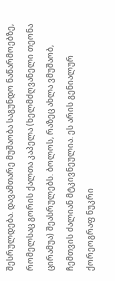შესრულდება. დავამთარე მუშაობა საგუნდო ნაწარმოებზე, რომელსაც გორის ქალთა კაპელა (ხელმძღვანელი თეონა ცირამუა) შეასრულებს. ბოლოს, რაზეც ახლა ვმუშაობ, ჩემთვის ძალიან მტკივნეულია. ეს არის გენიალურ ქორეოგრაფ ნუკრი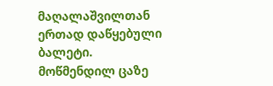მაღალაშვილთან ერთად დაწყებული ბალეტი. მოწმენდილ ცაზე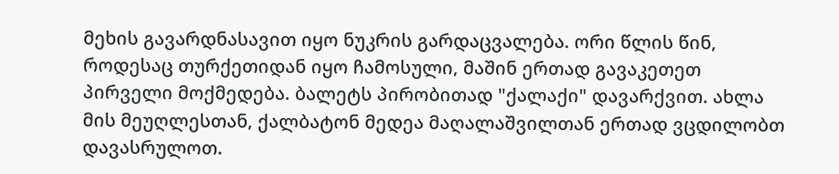მეხის გავარდნასავით იყო ნუკრის გარდაცვალება. ორი წლის წინ, როდესაც თურქეთიდან იყო ჩამოსული, მაშინ ერთად გავაკეთეთ პირველი მოქმედება. ბალეტს პირობითად "ქალაქი" დავარქვით. ახლა მის მეუღლესთან, ქალბატონ მედეა მაღალაშვილთან ერთად ვცდილობთ დავასრულოთ.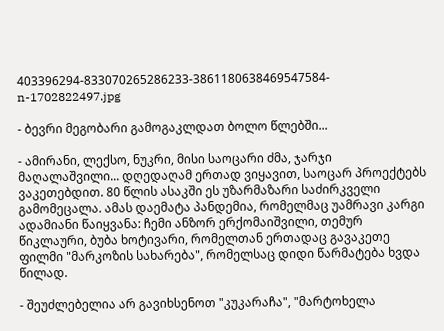403396294-833070265286233-3861180638469547584-n-1702822497.jpg

- ბევრი მეგობარი გამოგაკლდათ ბოლო წლებში...

- ამირანი, ლექსო, ნუკრი, მისი საოცარი ძმა, ჯარჯი მაღალაშვილი... დღედაღამ ერთად ვიყავით, საოცარ პროექტებს ვაკეთებდით. 80 წლის ასაკში ეს უზარმაზარი საძირკველი გამომეცალა. ამას დაემატა პანდემია, რომელმაც უამრავი კარგი ადამიანი წაიყვანა: ჩემი ანზორ ერქომაიშვილი, თემურ წიკლაური, ბუბა ხოტივარი, რომელთან ერთადაც გავაკეთე ფილმი "მარკოზის სახარება", რომელსაც დიდი წარმატება ხვდა წილად.

- შეუძლებელია არ გავიხსენოთ "კუკარაჩა", "მარტოხელა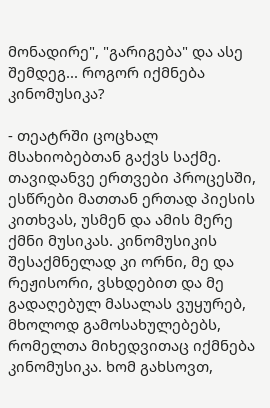მონადირე", "გარიგება" და ასე შემდეგ... როგორ იქმნება კინომუსიკა?

- თეატრში ცოცხალ მსახიობებთან გაქვს საქმე. თავიდანვე ერთვები პროცესში, ესწრები მათთან ერთად პიესის კითხვას, უსმენ და ამის მერე ქმნი მუსიკას. კინომუსიკის შესაქმნელად კი ორნი, მე და რეჟისორი, ვსხდებით და მე გადაღებულ მასალას ვუყურებ, მხოლოდ გამოსახულებებს, რომელთა მიხედვითაც იქმნება კინომუსიკა. ხომ გახსოვთ,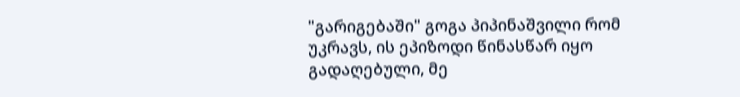"გარიგებაში" გოგა პიპინაშვილი რომ უკრავს, ის ეპიზოდი წინასწარ იყო გადაღებული, მე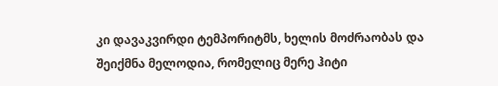კი დავაკვირდი ტემპორიტმს, ხელის მოძრაობას და შეიქმნა მელოდია, რომელიც მერე ჰიტი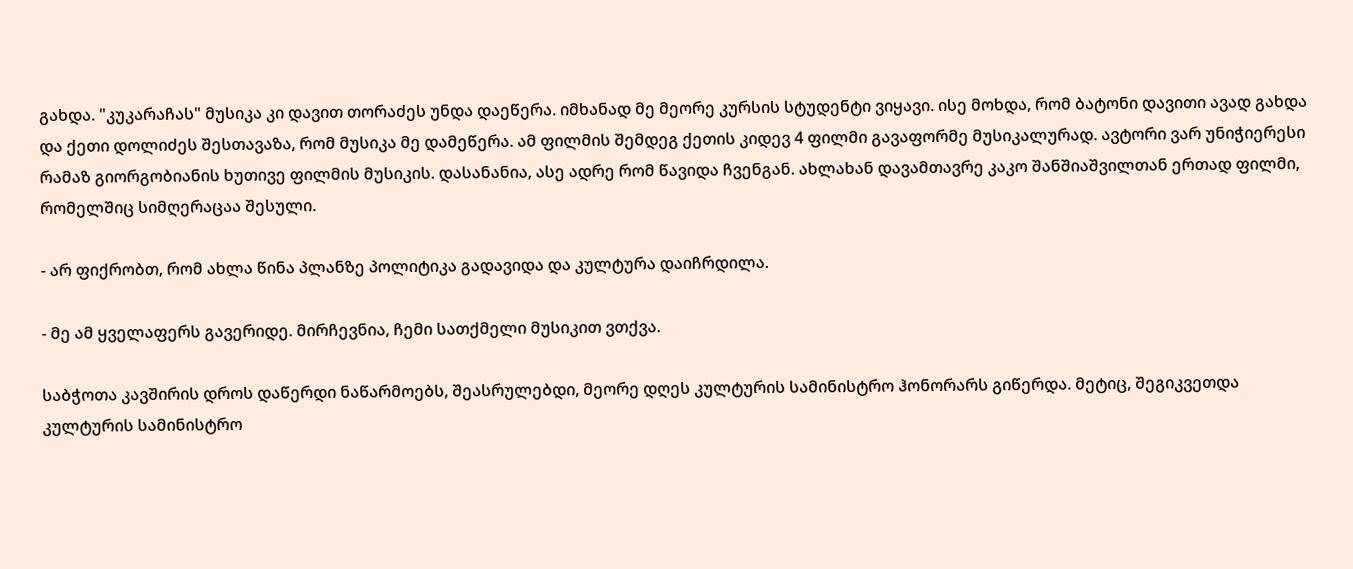გახდა. "კუკარაჩას" მუსიკა კი დავით თორაძეს უნდა დაეწერა. იმხანად მე მეორე კურსის სტუდენტი ვიყავი. ისე მოხდა, რომ ბატონი დავითი ავად გახდა და ქეთი დოლიძეს შესთავაზა, რომ მუსიკა მე დამეწერა. ამ ფილმის შემდეგ ქეთის კიდევ 4 ფილმი გავაფორმე მუსიკალურად. ავტორი ვარ უნიჭიერესი რამაზ გიორგობიანის ხუთივე ფილმის მუსიკის. დასანანია, ასე ადრე რომ წავიდა ჩვენგან. ახლახან დავამთავრე კაკო შანშიაშვილთან ერთად ფილმი, რომელშიც სიმღერაცაა შესული.

- არ ფიქრობთ, რომ ახლა წინა პლანზე პოლიტიკა გადავიდა და კულტურა დაიჩრდილა.

- მე ამ ყველაფერს გავერიდე. მირჩევნია, ჩემი სათქმელი მუსიკით ვთქვა.

საბჭოთა კავშირის დროს დაწერდი ნაწარმოებს, შეასრულებდი, მეორე დღეს კულტურის სამინისტრო ჰონორარს გიწერდა. მეტიც, შეგიკვეთდა კულტურის სამინისტრო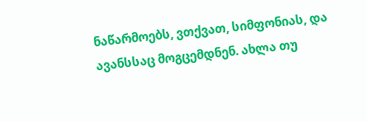ნაწარმოებს, ვთქვათ, სიმფონიას, და ავანსსაც მოგცემდნენ. ახლა თუ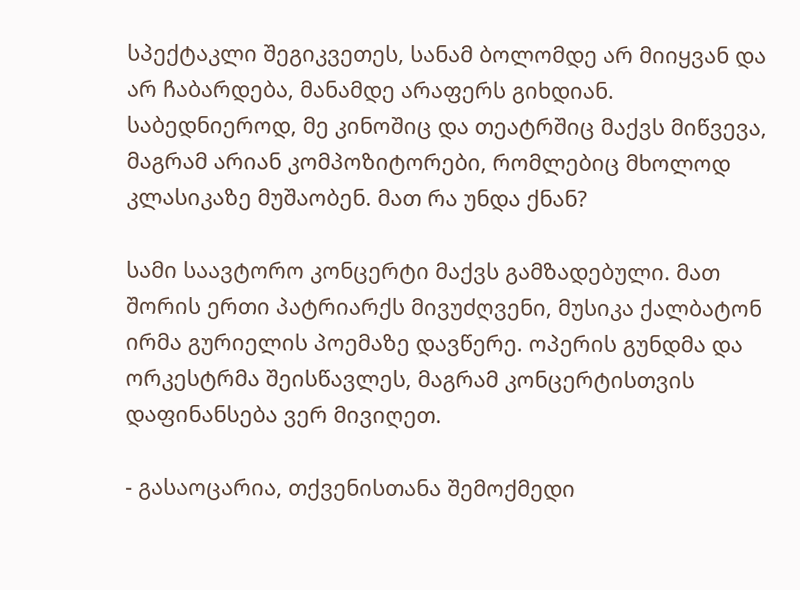სპექტაკლი შეგიკვეთეს, სანამ ბოლომდე არ მიიყვან და არ ჩაბარდება, მანამდე არაფერს გიხდიან. საბედნიეროდ, მე კინოშიც და თეატრშიც მაქვს მიწვევა, მაგრამ არიან კომპოზიტორები, რომლებიც მხოლოდ კლასიკაზე მუშაობენ. მათ რა უნდა ქნან?

სამი საავტორო კონცერტი მაქვს გამზადებული. მათ შორის ერთი პატრიარქს მივუძღვენი, მუსიკა ქალბატონ ირმა გურიელის პოემაზე დავწერე. ოპერის გუნდმა და ორკესტრმა შეისწავლეს, მაგრამ კონცერტისთვის დაფინანსება ვერ მივიღეთ.

- გასაოცარია, თქვენისთანა შემოქმედი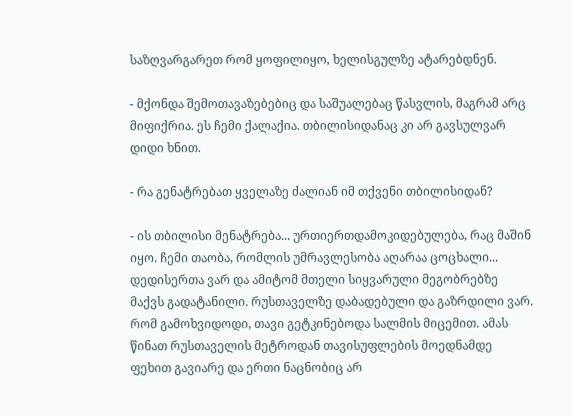საზღვარგარეთ რომ ყოფილიყო, ხელისგულზე ატარებდნენ.

- მქონდა შემოთავაზებებიც და საშუალებაც წასვლის, მაგრამ არც მიფიქრია. ეს ჩემი ქალაქია. თბილისიდანაც კი არ გავსულვარ დიდი ხნით.

- რა გენატრებათ ყველაზე ძალიან იმ თქვენი თბილისიდან?

- ის თბილისი მენატრება... ურთიერთდამოკიდებულება, რაც მაშინ იყო. ჩემი თაობა, რომლის უმრავლესობა აღარაა ცოცხალი... დედისერთა ვარ და ამიტომ მთელი სიყვარული მეგობრებზე მაქვს გადატანილი. რუსთაველზე დაბადებული და გაზრდილი ვარ. რომ გამოხვიდოდი, თავი გეტკინებოდა სალმის მიცემით. ამას წინათ რუსთაველის მეტროდან თავისუფლების მოედნამდე ფეხით გავიარე და ერთი ნაცნობიც არ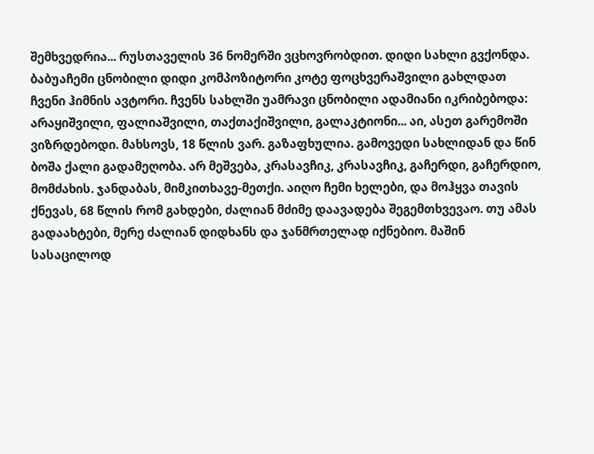შემხვედრია... რუსთაველის 36 ნომერში ვცხოვრობდით. დიდი სახლი გვქონდა. ბაბუაჩემი ცნობილი დიდი კომპოზიტორი კოტე ფოცხვერაშვილი გახლდათ ჩვენი ჰიმნის ავტორი. ჩვენს სახლში უამრავი ცნობილი ადამიანი იკრიბებოდა: არაყიშვილი, ფალიაშვილი, თაქთაქიშვილი, გალაკტიონი... აი, ასეთ გარემოში ვიზრდებოდი. მახსოვს, 18 წლის ვარ. გაზაფხულია. გამოვედი სახლიდან და წინ ბოშა ქალი გადამეღობა. არ მეშვება, კრასავჩიკ, კრასავჩიკ, გაჩერდი, გაჩერდიო, მომძახის. ჯანდაბას, მიმკითხავე-მეთქი. აიღო ჩემი ხელები, და მოჰყვა თავის ქნევას, 68 წლის რომ გახდები, ძალიან მძიმე დაავადება შეგემთხვევაო. თუ ამას გადაახტები, მერე ძალიან დიდხანს და ჯანმრთელად იქნებიო. მაშინ სასაცილოდ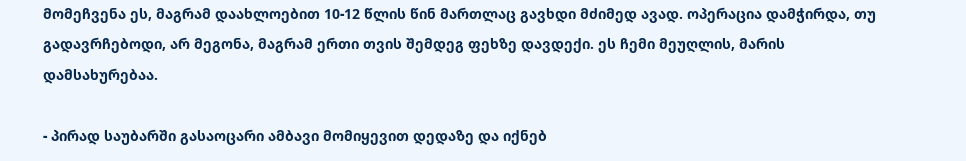მომეჩვენა ეს, მაგრამ დაახლოებით 10-12 წლის წინ მართლაც გავხდი მძიმედ ავად. ოპერაცია დამჭირდა, თუ გადავრჩებოდი, არ მეგონა, მაგრამ ერთი თვის შემდეგ ფეხზე დავდექი. ეს ჩემი მეუღლის, მარის დამსახურებაა.

- პირად საუბარში გასაოცარი ამბავი მომიყევით დედაზე და იქნებ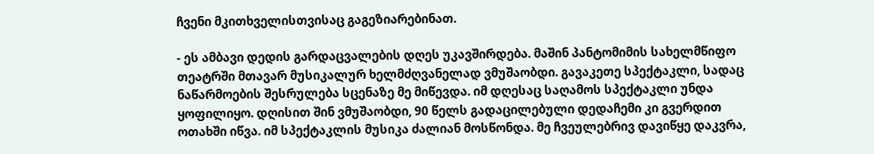ჩვენი მკითხველისთვისაც გაგეზიარებინათ.

- ეს ამბავი დედის გარდაცვალების დღეს უკავშირდება. მაშინ პანტომიმის სახელმწიფო თეატრში მთავარ მუსიკალურ ხელმძღვანელად ვმუშაობდი. გავაკეთე სპექტაკლი, სადაც ნაწარმოების შესრულება სცენაზე მე მიწევდა. იმ დღესაც საღამოს სპექტაკლი უნდა ყოფილიყო. დღისით შინ ვმუშაობდი, 90 წელს გადაცილებული დედაჩემი კი გვერდით ოთახში იწვა. იმ სპექტაკლის მუსიკა ძალიან მოსწონდა. მე ჩვეულებრივ დავიწყე დაკვრა,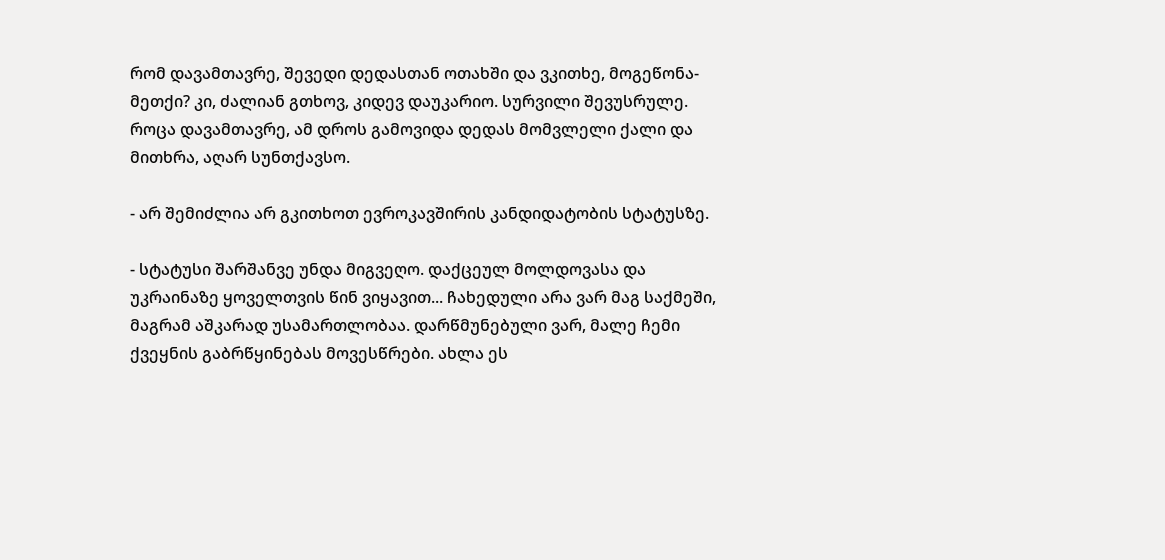რომ დავამთავრე, შევედი დედასთან ოთახში და ვკითხე, მოგეწონა-მეთქი? კი, ძალიან გთხოვ, კიდევ დაუკარიო. სურვილი შევუსრულე. როცა დავამთავრე, ამ დროს გამოვიდა დედას მომვლელი ქალი და მითხრა, აღარ სუნთქავსო.

- არ შემიძლია არ გკითხოთ ევროკავშირის კანდიდატობის სტატუსზე.

- სტატუსი შარშანვე უნდა მიგვეღო. დაქცეულ მოლდოვასა და უკრაინაზე ყოველთვის წინ ვიყავით... ჩახედული არა ვარ მაგ საქმეში, მაგრამ აშკარად უსამართლობაა. დარწმუნებული ვარ, მალე ჩემი ქვეყნის გაბრწყინებას მოვესწრები. ახლა ეს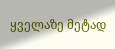ყველაზე მეტად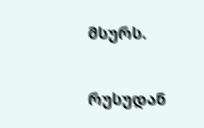მსურს.

რუსუდან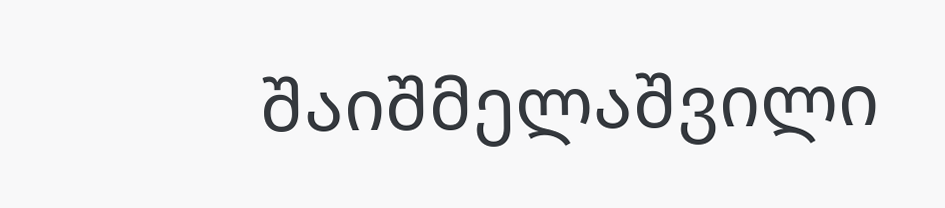შაიშმელაშვილი